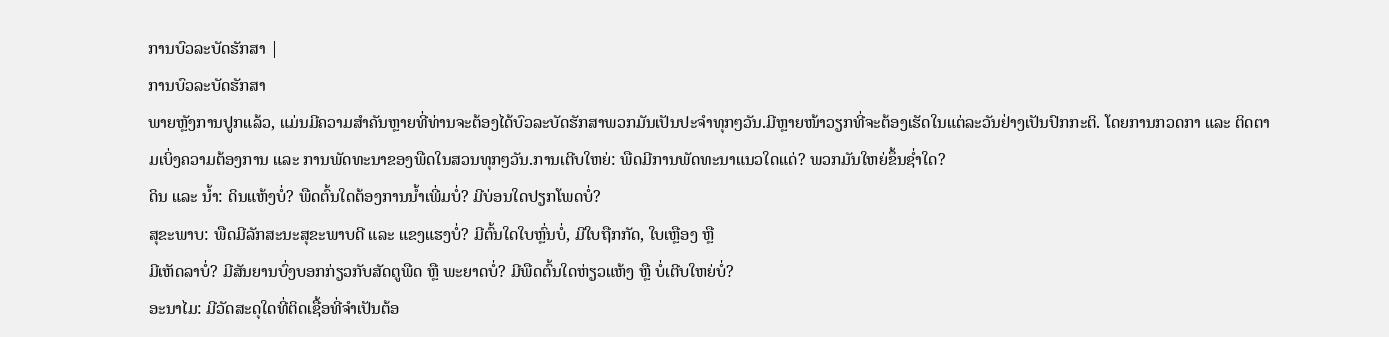ການບົວລະບັດຮັກສາ |
ການບົວລະບັດຮັກສາ
ພາຍຫຼັງການປູກແລ້ວ, ແມ່ນມີຄວາມສຳຄັນຫຼາຍທີ່ທ່ານຈະຕ້ອງໄດ້ບົວລະບັດຮັກສາພວກມັນເປັນປະຈຳທຸກໆວັນ.ມີຫຼາຍໜ້າວຽກທີ່ຈະຕ້ອງເຮັດໃນແຕ່ລະວັນຢ່າງເປັນປົກກະຕິ. ໂດຍການກວດກາ ແລະ ຕິດຕາມເບິ່ງຄວາມຕ້ອງການ ແລະ ການພັດທະນາຂອງພືດໃນສວນທຸກໆວັນ.ການເຕີບໃຫຍ່: ພືດມີການພັດທະນາແນວໃດແດ່? ພວກມັນໃຫຍ່ຂຶ້ນຊໍ່າໃດ?
ດິນ ແລະ ນໍ້າ: ດິນແຫ້ງບໍ່? ພືດຕົ້ນໃດຕ້ອງການນໍ້າເພີ່ມບໍ່? ມີບ່ອນໃດປຽກໂພດບໍ່?
ສຸຂະພາບ: ພືດມີລັກສະນະສຸຂະພາບດີ ແລະ ແຂງແຮງບໍ່? ມີຕົ້ນໃດໃບຫຼົ່ນບໍ່, ມີໃບຖືກກັດ, ໃບເຫຼືອງ ຫຼື
ມີເຫັດລາບໍ່? ມີສັນຍານບົ່ງບອກກ່ຽວກັບສັດຕູພືດ ຫຼື ພະຍາດບໍ່? ມີພືດຕົ້ນໃດຫ່ຽວແຫ້ງ ຫຼື ບໍ່ເຕີບໃຫຍ່ບໍ່?
ອະນາໄມ: ມີວັດສະດຸໃດທີ່ຕິດເຊື້ອທີ່ຈໍາເປັນຕ້ອ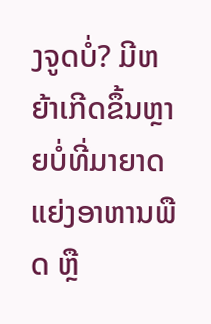ງຈູດບໍ່? ມີຫຍ້າເກີດຂຶ້ນຫຼາຍບໍ່ທີ່ມາຍາດແຍ່ງອາຫານພືດ ຫຼື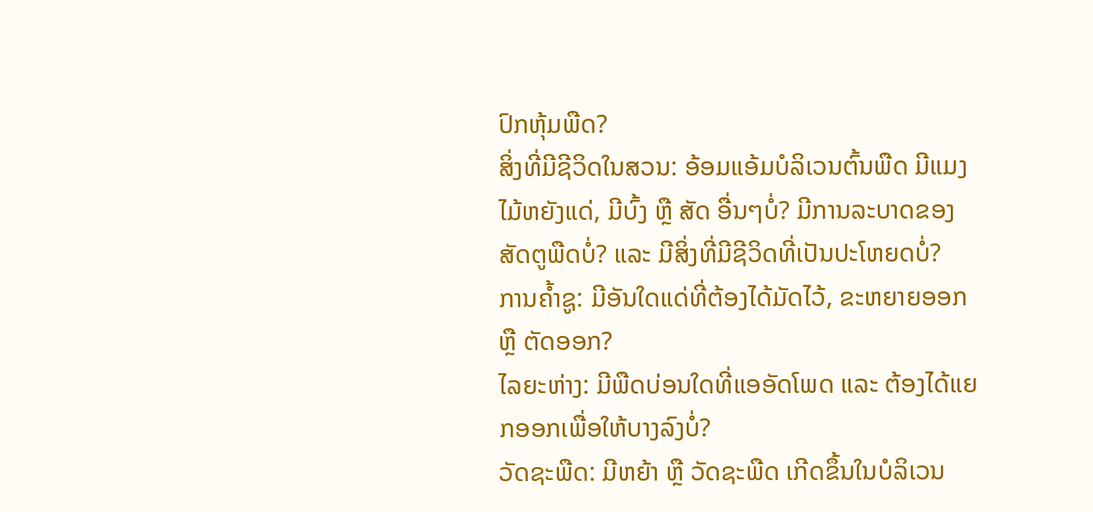ປົກຫຸ້ມພືດ?
ສິ່ງທີ່ມີຊີວິດໃນສວນ: ອ້ອມແອ້ມບໍລິເວນຕົ້ນພືດ ມີແມງໄມ້ຫຍັງແດ່, ມີບົ້ງ ຫຼື ສັດ ອື່ນໆບໍ່? ມີການລະບາດຂອງ
ສັດຕູພືດບໍ່? ແລະ ມີສິ່ງທີ່ມີຊີວິດທີ່ເປັນປະໂຫຍດບໍ່?
ການຄໍ້າຊູ: ມີອັນໃດແດ່ທີ່ຕ້ອງໄດ້ມັດໄວ້, ຂະຫຍາຍອອກ ຫຼື ຕັດອອກ?
ໄລຍະຫ່າງ: ມີພືດບ່ອນໃດທີ່ແອອັດໂພດ ແລະ ຕ້ອງໄດ້ແຍກອອກເພື່ອໃຫ້ບາງລົງບໍ່?
ວັດຊະພືດ: ມີຫຍ້າ ຫຼື ວັດຊະພືດ ເກີດຂຶ້ນໃນບໍລິເວນ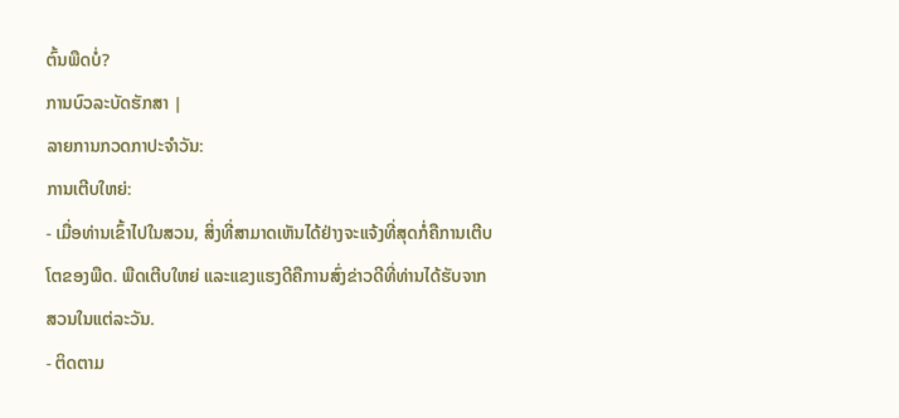ຕົ້ນພືດບໍ່?
ການບົວລະບັດຮັກສາ |
ລາຍການກວດກາປະຈໍາວັນ:
ການເຕີບໃຫຍ່:
- ເມື່ອທ່ານເຂົ້າໄປໃນສວນ, ສິ່ງທີ່ສາມາດເຫັນໄດ້ຢ່າງຈະແຈ້ງທີ່ສຸດກໍ່ຄືການເຕີບໂຕຂອງພືດ. ພືດເຕີບໃຫຍ່ ແລະແຂງແຮງດີຄືການສົ່ງຂ່າວດີທີ່ທ່ານໄດ້ຮັບຈາກສວນໃນແຕ່ລະວັນ.
- ຕິດຕາມ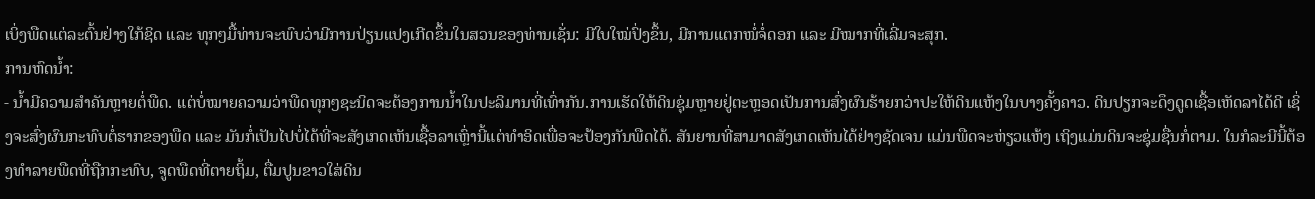ເບິ່ງພືດແຕ່ລະຕົ້ນຢ່າງໃກ້ຊິດ ແລະ ທຸກໆມື້ທ່ານຈະພົບວ່າມີການປ່ຽນແປງເກີດຂຶ້ນໃນສວນຂອງທ່ານເຊັ່ນ: ມີໃບໃໝ່ປົ່ງຂຶ້ນ, ມີການແຕກໜໍ່ຈໍ່ດອກ ແລະ ມີໝາກທີ່ເລີ່ມຈະສຸກ.
ການຫົດນໍ້າ:
- ນໍ້າມີຄວາມສໍາຄັນຫຼາຍຕໍ່ພືດ. ແຕ່ບໍ່ໝາຍຄວາມວ່າພືດທຸກໆຊະນິດຈະຕ້ອງການນໍ້າໃນປະລິມານທີ່ເທົ່າກັນ.ການເຮັດໃຫ້ດິນຊຸ່ມຫຼາຍຢູ່ຕະຫຼອດເປັນການສົ່ງຜົນຮ້າຍກວ່າປະໃຫ້ດິນແຫ້ງໃນບາງຄັ້ງຄາວ. ດິນປຽກຈະດຶງດູດເຊື້ອເຫັດລາໄດ້ດີ ເຊິ່ງຈະສົ່ງຜົນກະທົບຕໍ່ຮາກຂອງພືດ ແລະ ມັນກໍ່ເປັນໄປບໍ່ໄດ້ທີ່ຈະສັງເກດເຫັນເຊື້ອລາເຫຼົ່ານີ້ແຕ່ທຳອິດເພື່ອຈະປ້ອງກັນພືດໄດ້. ສັນຍານທີ່ສາມາດສັງເກດເຫັນໄດ້ຢ່າງຊັດເຈນ ແມ່ນພືດຈະຫ່ຽວແຫ້ງ ເຖິງແມ່ນດິນຈະຊຸ່ມຊື່ນກໍ່ຕາມ. ໃນກໍລະນີນີ້ຕ້ອງທຳລາຍພືດທີ່ຖືກກະທົບ, ຈູດພືດທີ່ຕາຍຖິ້ມ, ຕື່ມປູນຂາວໃສ່ດິນ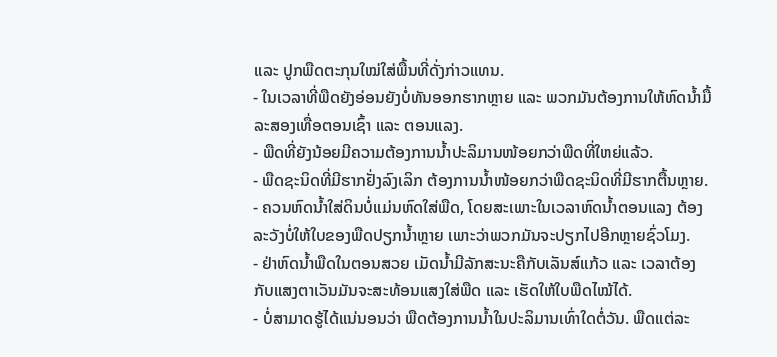ແລະ ປູກພືດຕະກຸນໃໝ່ໃສ່ພື້ນທີ່ດັ່ງກ່າວແທນ.
- ໃນເວລາທີ່ພືດຍັງອ່ອນຍັງບໍ່ທັນອອກຮາກຫຼາຍ ແລະ ພວກມັນຕ້ອງການໃຫ້ຫົດນໍ້າມື້ລະສອງເທື່ອຕອນເຊົ້າ ແລະ ຕອນແລງ.
- ພືດທີ່ຍັງນ້ອຍມີຄວາມຕ້ອງການນໍ້າປະລິມານໜ້ອຍກວ່າພືດທີ່ໃຫຍ່ແລ້ວ.
- ພືດຊະນິດທີ່ມີຮາກຢັ່ງລົງເລິກ ຕ້ອງການນໍ້າໜ້ອຍກວ່າພືດຊະນິດທີ່ມີຮາກຕື້ນຫຼາຍ.
- ຄວນຫົດນໍ້າໃສ່ດິນບໍ່ແມ່ນຫົດໃສ່ພືດ, ໂດຍສະເພາະໃນເວລາຫົດນໍ້າຕອນແລງ ຕ້ອງລະວັງບໍ່ໃຫ້ໃບຂອງພືດປຽກນໍ້າຫຼາຍ ເພາະວ່າພວກມັນຈະປຽກໄປອີກຫຼາຍຊົ່ວໂມງ.
- ຢ່າຫົດນໍ້າພືດໃນຕອນສວຍ ເມັດນໍ້າມີລັກສະນະຄືກັບເລັນສ໌ແກ້ວ ແລະ ເວລາຕ້ອງກັບແສງຕາເວັນມັນຈະສະທ້ອນແສງໃສ່ພືດ ແລະ ເຮັດໃຫ້ໃບພືດໄໝ້ໄດ້.
- ບໍ່ສາມາດຮູ້ໄດ້ແນ່ນອນວ່າ ພືດຕ້ອງການນໍ້າໃນປະລິມານເທົ່າໃດຕໍ່ວັນ. ພືດແຕ່ລະ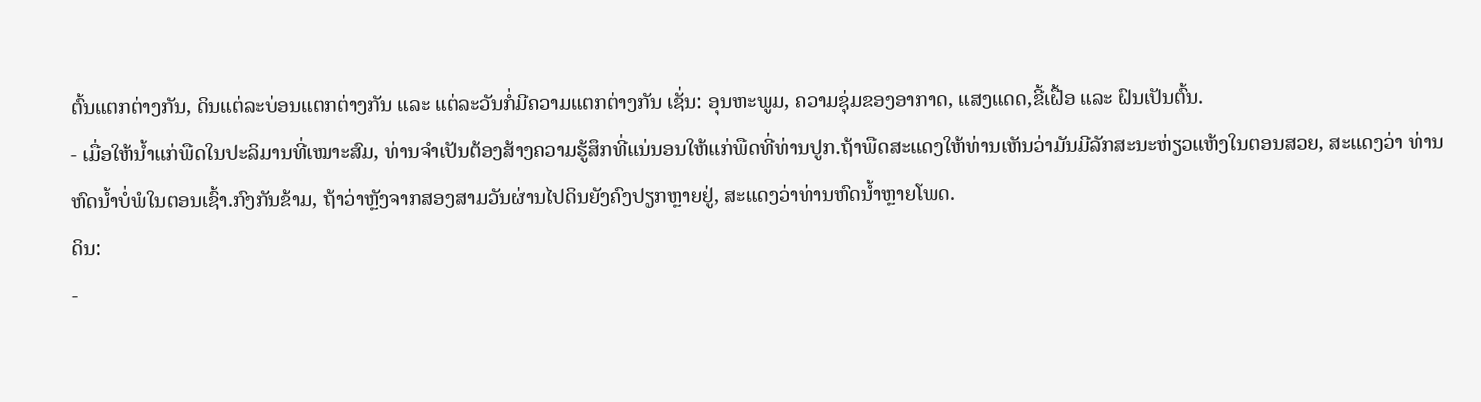ຕົ້ນແຕກຕ່າງກັນ, ດິນແຕ່ລະບ່ອນແຕກຕ່າງກັນ ແລະ ແຕ່ລະວັນກໍ່ມີຄວາມແຕກຕ່າງກັນ ເຊັ່ນ: ອຸນຫະພູມ, ຄວາມຊຸ່ມຂອງອາກາດ, ແສງແດດ,ຂີ້ເຝື້ອ ແລະ ຝົນເປັນຕົ້ນ.
- ເມື່ອໃຫ້ນໍ້າແກ່ພືດໃນປະລິມານທີ່ເໝາະສົມ, ທ່ານຈໍາເປັນຕ້ອງສ້າງຄວາມຮູ້ສຶກທີ່ແນ່ນອນໃຫ້ແກ່ພືດທີ່ທ່ານປູກ.ຖ້າພືດສະແດງໃຫ້ທ່ານເຫັນວ່າມັນມີລັກສະນະຫ່ຽວແຫ້ງໃນຕອນສວຍ, ສະແດງວ່າ ທ່ານຫົດນໍ້າບໍ່ພໍໃນຕອນເຊົ້າ.ກົງກັນຂ້າມ, ຖ້າວ່າຫຼັງຈາກສອງສາມວັນຜ່ານໄປດິນຍັງຄົງປຽກຫຼາຍຢູ່, ສະແດງວ່າທ່ານຫົດນໍ້າຫຼາຍໂພດ.
ດິນ:
-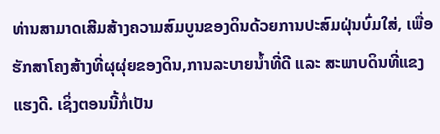ທ່ານສາມາດເສີມສ້າງຄວາມສົມບູນຂອງດິນດ້ວຍການປະສົມຝຸ່ນບົ່ມໃສ່, ເພື່ອຮັກສາໂຄງສ້າງທີ່ຜຸຜຸ່ຍຂອງດິນ,ການລະບາຍນໍ້າທີ່ດີ ແລະ ສະພາບດິນທີ່ແຂງແຮງດີ. ເຊິ່ງຕອນນີ້ກໍ່ເປັນ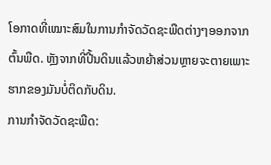ໂອກາດທີ່ເໝາະສົມໃນການກໍາຈັດວັດຊະພືດຕ່າງໆອອກຈາກຕົ້ນພືດ. ຫຼັງຈາກທີ່ປີ້ນດິນແລ້ວຫຍ້າສ່ວນຫຼາຍຈະຕາຍເພາະຮາກຂອງມັນບໍ່ຕິດກັບດິນ.
ການກໍາຈັດວັດຊະພືດ: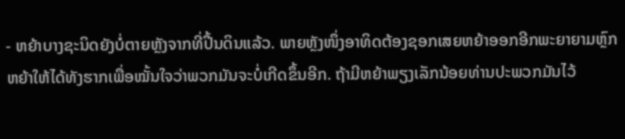- ຫຍ້າບາງຊະນິດຍັງບໍ່ຕາຍຫຼັງຈາກທີ່ປີ້ນດິນແລ້ວ. ພາຍຫຼັງໜຶ່ງອາທິດຕ້ອງຊອກເສຍຫຍ້າອອກອີກພະຍາຍາມຫຼົກຫຍ້າໃຫ້ໄດ້ທັງຮາກເພື່ອໝັ້ນໃຈວ່າພວກມັນຈະບໍ່ເກີດຂຶ້ນອີກ. ຖ້າມີຫຍ້າພຽງເລັກນ້ອຍທ່ານປະພວກມັນໄວ້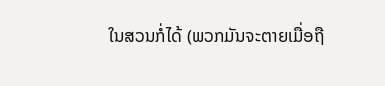ໃນສວນກໍ່ໄດ້ (ພວກມັນຈະຕາຍເມື່ອຖື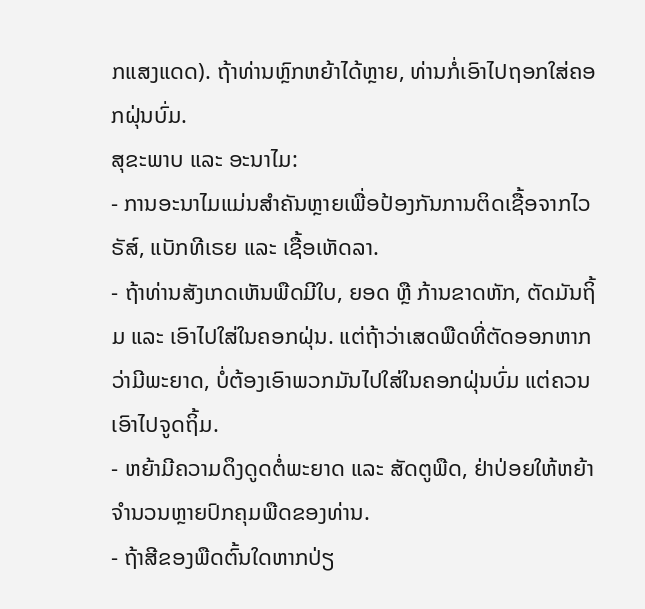ກແສງແດດ). ຖ້າທ່ານຫຼົກຫຍ້າໄດ້ຫຼາຍ, ທ່ານກໍ່ເອົາໄປຖອກໃສ່ຄອກຝຸ່ນບົ່ມ.
ສຸຂະພາບ ແລະ ອະນາໄມ:
- ການອະນາໄມແມ່ນສໍາຄັນຫຼາຍເພື່ອປ້ອງກັນການຕິດເຊື້ອຈາກໄວຣັສ໌, ແບັກທີເຣຍ ແລະ ເຊື້ອເຫັດລາ.
- ຖ້າທ່ານສັງເກດເຫັນພືດມີໃບ, ຍອດ ຫຼື ກ້ານຂາດຫັກ, ຕັດມັນຖິ້ມ ແລະ ເອົາໄປໃສ່ໃນຄອກຝຸ່ນ. ແຕ່ຖ້າວ່າເສດພືດທີ່ຕັດອອກຫາກວ່າມີພະຍາດ, ບໍ່ຕ້ອງເອົາພວກມັນໄປໃສ່ໃນຄອກຝຸ່ນບົ່ມ ແຕ່ຄວນເອົາໄປຈູດຖິ້ມ.
- ຫຍ້າມີຄວາມດຶງດູດຕໍ່ພະຍາດ ແລະ ສັດຕູພືດ, ຢ່າປ່ອຍໃຫ້ຫຍ້າຈໍານວນຫຼາຍປົກຄຸມພືດຂອງທ່ານ.
- ຖ້າສີຂອງພືດຕົ້ນໃດຫາກປ່ຽ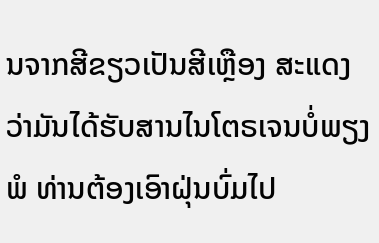ນຈາກສີຂຽວເປັນສີເຫຼືອງ ສະແດງວ່າມັນໄດ້ຮັບສານໄນໂຕຣເຈນບໍ່ພຽງພໍ ທ່ານຕ້ອງເອົາຝຸ່ນບົ່ມໄປ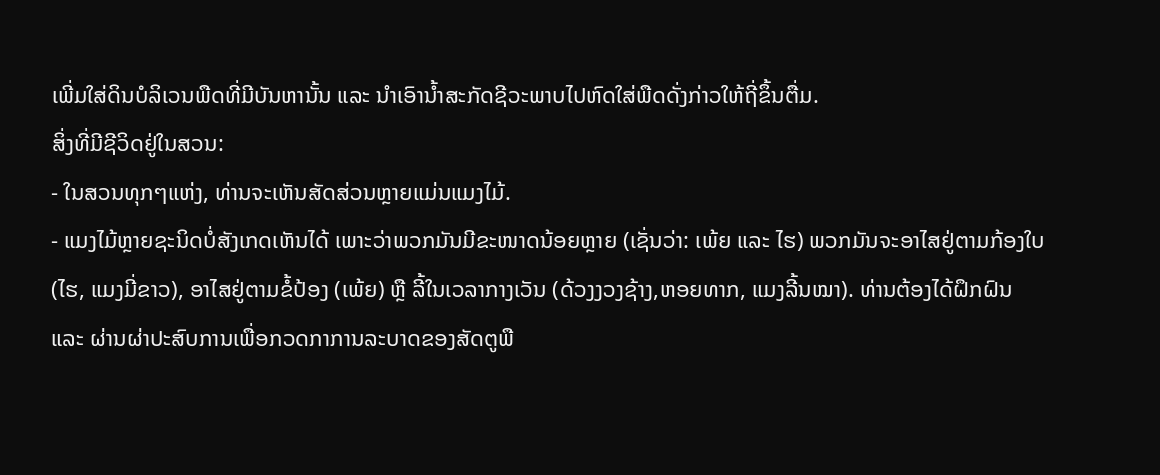ເພີ່ມໃສ່ດິນບໍລິເວນພືດທີ່ມີບັນຫານັ້ນ ແລະ ນໍາເອົານໍ້າສະກັດຊີວະພາບໄປຫົດໃສ່ພືດດັ່ງກ່າວໃຫ້ຖີ່ຂຶ້ນຕື່ມ.
ສິ່ງທີ່ມີຊີວິດຢູ່ໃນສວນ:
- ໃນສວນທຸກໆແຫ່ງ, ທ່ານຈະເຫັນສັດສ່ວນຫຼາຍແມ່ນແມງໄມ້.
- ແມງໄມ້ຫຼາຍຊະນິດບໍ່ສັງເກດເຫັນໄດ້ ເພາະວ່າພວກມັນມີຂະໜາດນ້ອຍຫຼາຍ (ເຊັ່ນວ່າ: ເພ້ຍ ແລະ ໄຮ) ພວກມັນຈະອາໄສຢູ່ຕາມກ້ອງໃບ (ໄຮ, ແມງມີ່ຂາວ), ອາໄສຢູ່ຕາມຂໍ້ປ້ອງ (ເພ້ຍ) ຫຼື ລີ້ໃນເວລາກາງເວັນ (ດ້ວງງວງຊ້າງ,ຫອຍທາກ, ແມງລີ້ນໝາ). ທ່ານຕ້ອງໄດ້ຝຶກຝົນ ແລະ ຜ່ານຜ່າປະສົບການເພື່ອກວດກາການລະບາດຂອງສັດຕູພື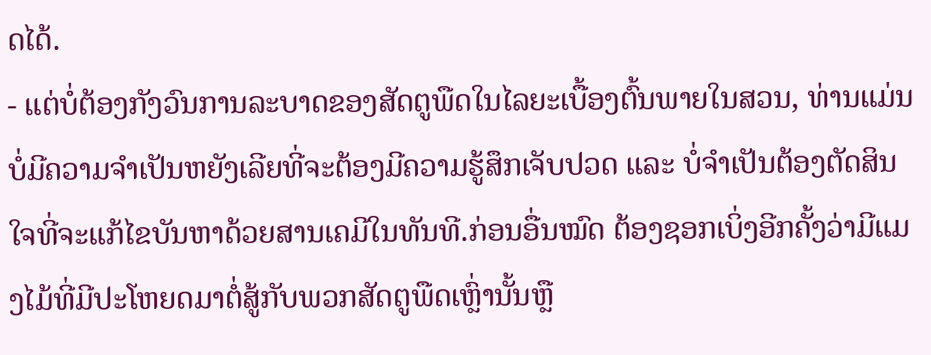ດໄດ້.
- ແຕ່ບໍ່ຕ້ອງກັງວົນການລະບາດຂອງສັດຕູພືດໃນໄລຍະເບື້ອງຕົ້ນພາຍໃນສວນ, ທ່ານແມ່ນບໍ່ມີຄວາມຈໍາເປັນຫຍັງເລີຍທີ່ຈະຕ້ອງມີຄວາມຮູ້ສຶກເຈັບປວດ ແລະ ບໍ່ຈໍາເປັນຕ້ອງຕັດສິນໃຈທີ່ຈະແກ້ໄຂບັນຫາດ້ວຍສານເຄມີໃນທັນທີ.ກ່ອນອື່ນໝົດ ຕ້ອງຊອກເບິ່ງອີກຄັ້ງວ່າມີແມງໄມ້ທີ່ມີປະໂຫຍດມາຕໍ່ສູ້ກັບພວກສັດຕູພືດເຫຼົ່ານັ້ນຫຼື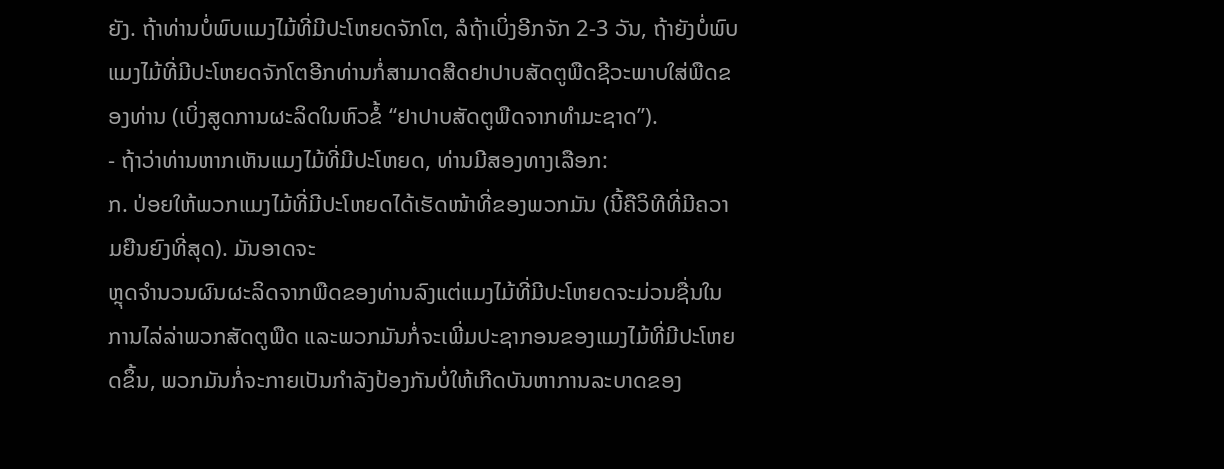ຍັງ. ຖ້າທ່ານບໍ່ພົບແມງໄມ້ທີ່ມີປະໂຫຍດຈັກໂຕ, ລໍຖ້າເບິ່ງອີກຈັກ 2-3 ວັນ, ຖ້າຍັງບໍ່ພົບແມງໄມ້ທີ່ມີປະໂຫຍດຈັກໂຕອີກທ່ານກໍ່ສາມາດສີດຢາປາບສັດຕູພືດຊີວະພາບໃສ່ພືດຂອງທ່ານ (ເບິ່ງສູດການຜະລິດໃນຫົວຂໍ້ “ຢາປາບສັດຕູພືດຈາກທໍາມະຊາດ’’).
- ຖ້າວ່າທ່ານຫາກເຫັນແມງໄມ້ທີ່ມີປະໂຫຍດ, ທ່ານມີສອງທາງເລືອກ:
ກ. ປ່ອຍໃຫ້ພວກແມງໄມ້ທີ່ມີປະໂຫຍດໄດ້ເຮັດໜ້າທີ່ຂອງພວກມັນ (ນີ້ຄືວິທີທີ່ມີຄວາມຍືນຍົງທີ່ສຸດ). ມັນອາດຈະ
ຫຼຸດຈໍານວນຜົນຜະລິດຈາກພືດຂອງທ່ານລົງແຕ່ແມງໄມ້ທີ່ມີປະໂຫຍດຈະມ່ວນຊື່ນໃນການໄລ່ລ່າພວກສັດຕູພືດ ແລະພວກມັນກໍ່ຈະເພີ່ມປະຊາກອນຂອງແມງໄມ້ທີ່ມີປະໂຫຍດຂຶ້ນ, ພວກມັນກໍ່ຈະກາຍເປັນກໍາລັງປ້ອງກັນບໍ່ໃຫ້ເກີດບັນຫາການລະບາດຂອງ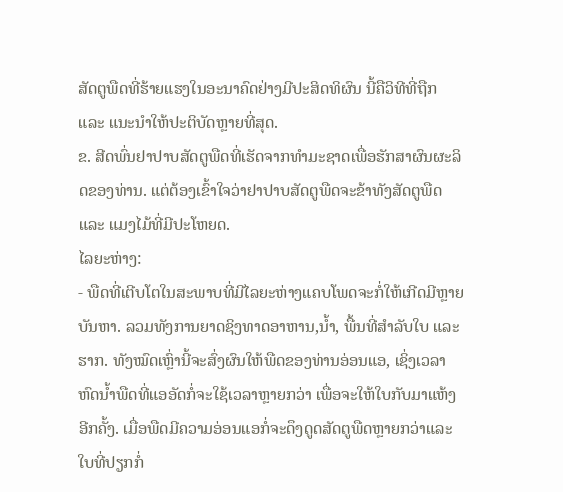ສັດຕູພືດທີ່ຮ້າຍແຮງໃນອະນາຄົດຢ່າງມີປະສິດທິຜົນ ນີ້ຄືວິທີທີ່ຖືກ ແລະ ແນະນໍາໃຫ້ປະຕິບັດຫຼາຍທີ່ສຸດ.
ຂ. ສີດພົ່ນຢາປາບສັດຕູພືດທີ່ເຮັດຈາກທໍາມະຊາດເພື່ອຮັກສາຜົນຜະລິດຂອງທ່ານ. ແຕ່ຕ້ອງເຂົ້າໃຈວ່າຢາປາບສັດຕູພືດຈະຂ້າທັງສັດຕູພືດ ແລະ ແມງໄມ້ທີ່ມີປະໂຫຍດ.
ໄລຍະຫ່າງ:
- ພືດທີ່ເຕີບໂຕໃນສະພາບທີ່ມີໄລຍະຫ່າງແຄບໂພດຈະກໍ່ໃຫ້ເກີດມີຫຼາຍບັນຫາ. ລວມທັງການຍາດຊິງທາດອາຫານ,ນໍ້າ, ພື້ນທີ່ສໍາລັບໃບ ແລະ ຮາກ. ທັງໝົດເຫຼົ່ານີ້ຈະສົ່ງຜົນໃຫ້ພືດຂອງທ່ານອ່ອນແອ, ເຊິ່ງເວລາຫົດນໍ້າພືດທີ່ແອອັດກໍ່ຈະໃຊ້ເວລາຫຼາຍກວ່າ ເພື່ອຈະໃຫ້ໃບກັບມາແຫ້ງອີກຄັ້ງ. ເມື່ອພືດມີຄວາມອ່ອນແອກໍ່ຈະດຶງດູດສັດຕູພືດຫຼາຍກວ່າແລະ ໃບທີ່ປຽກກໍ່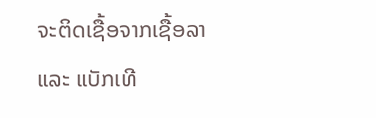ຈະຕິດເຊື້ອຈາກເຊື້ອລາ ແລະ ແບັກເທີ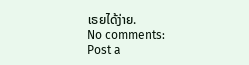ເຣຍໄດ້ງ່າຍ.
No comments:
Post a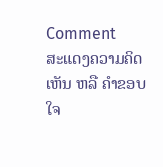Comment
ສະແດງຄວາມຄິດເຫັນ ຫລື ຄຳຂອບໃຈ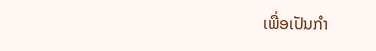ເພື່ອເປັນກຳ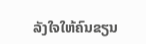ລັງໃຈໃຫ້ຄົນຂຽນ